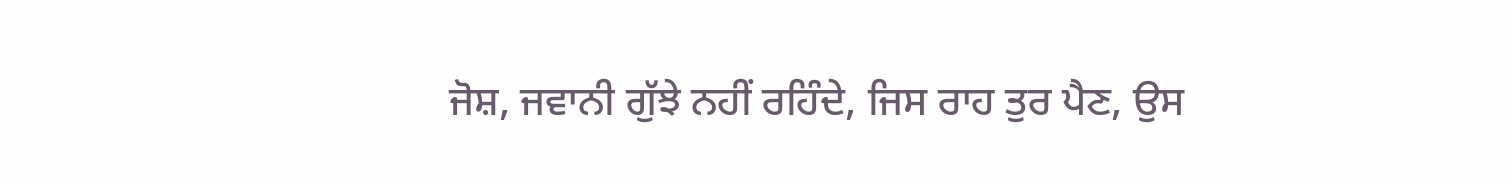ਜੋਸ਼, ਜਵਾਨੀ ਗੁੱਝੇ ਨਹੀਂ ਰਹਿੰਦੇ, ਜਿਸ ਰਾਹ ਤੁਰ ਪੈਣ, ਉਸ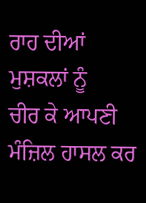ਰਾਹ ਦੀਆਂ ਮੁਸ਼ਕਲਾਂ ਨੂੰ
ਚੀਰ ਕੇ ਆਪਣੀ ਮੰਜ਼ਿਲ ਹਾਸਲ ਕਰ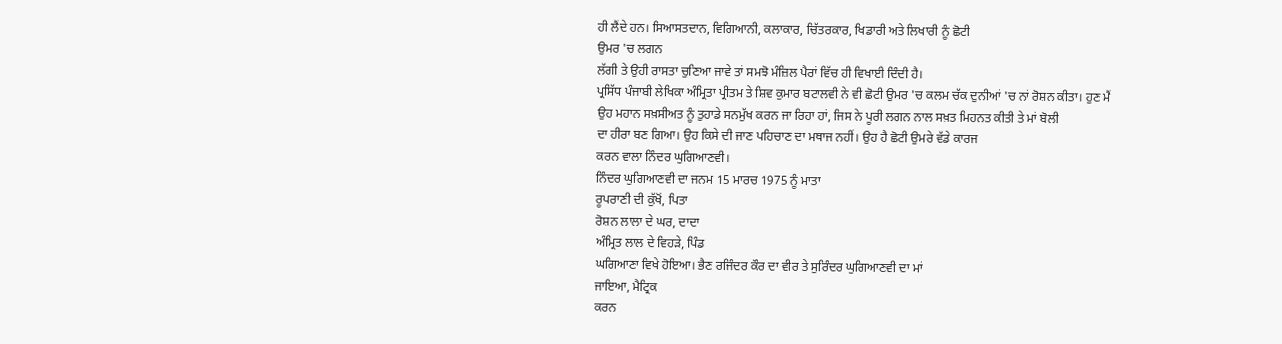ਹੀ ਲੈਂਦੇ ਹਨ। ਸਿਆਸਤਦਾਨ, ਵਿਗਿਆਨੀ, ਕਲਾਕਾਰ, ਚਿੱਤਰਕਾਰ, ਖਿਡਾਰੀ ਅਤੇ ਲਿਖਾਰੀ ਨੂੰ ਛੋਟੀ
ਉਮਰ 'ਚ ਲਗਨ
ਲੱਗੀ ਤੇ ਉਹੀ ਰਾਸਤਾ ਚੁਣਿਆ ਜਾਵੇ ਤਾਂ ਸਮਝੋ ਮੰਜ਼ਿਲ ਪੈਰਾਂ ਵਿੱਚ ਹੀ ਵਿਖਾਈ ਦਿੰਦੀ ਹੈ।
ਪ੍ਰਸਿੱਧ ਪੰਜਾਬੀ ਲੇਖਿਕਾ ਅੰਮ੍ਰਿਤਾ ਪ੍ਰੀਤਮ ਤੇ ਸ਼ਿਵ ਕੁਮਾਰ ਬਟਾਲਵੀ ਨੇ ਵੀ ਛੋਟੀ ਉਮਰ 'ਚ ਕਲਮ ਚੱਕ ਦੁਨੀਆਂ 'ਚ ਨਾਂ ਰੋਸ਼ਨ ਕੀਤਾ। ਹੁਣ ਮੈਂ
ਉਹ ਮਹਾਨ ਸਖ਼ਸੀਅਤ ਨੂੰ ਤੁਹਾਡੇ ਸਨਮੁੱਖ ਕਰਨ ਜਾ ਰਿਹਾ ਹਾਂ, ਜਿਸ ਨੇ ਪੂਰੀ ਲਗਨ ਨਾਲ ਸਖ਼ਤ ਮਿਹਨਤ ਕੀਤੀ ਤੇ ਮਾਂ ਬੋਲੀ
ਦਾ ਹੀਰਾ ਬਣ ਗਿਆ। ਉਹ ਕਿਸੇ ਦੀ ਜਾਣ ਪਹਿਚਾਣ ਦਾ ਮਥਾਜ ਨਹੀਂ। ਉਹ ਹੈ ਛੋਟੀ ਉਮਰੇ ਵੱਡੇ ਕਾਰਜ
ਕਰਨ ਵਾਲਾ ਨਿੰਦਰ ਘੁਗਿਆਣਵੀ।
ਨਿੰਦਰ ਘੁਗਿਆਣਵੀ ਦਾ ਜਨਮ 15 ਮਾਰਚ 1975 ਨੂੰ ਮਾਤਾ
ਰੂਪਰਾਣੀ ਦੀ ਕੁੱਖੋਂ, ਪਿਤਾ
ਰੋਸ਼ਨ ਲਾਲਾ ਦੇ ਘਰ, ਦਾਦਾ
ਅੰਮ੍ਰਿਤ ਲਾਲ ਦੇ ਵਿਹੜੇ, ਪਿੰਡ
ਘਗਿਆਣਾ ਵਿਖੇ ਹੋਇਆ। ਭੈਣ ਰਜਿੰਦਰ ਕੌਰ ਦਾ ਵੀਰ ਤੇ ਸੁਰਿੰਦਰ ਘੁਗਿਆਣਵੀ ਦਾ ਮਾਂ
ਜਾਇਆ, ਮੈਟ੍ਰਿਕ
ਕਰਨ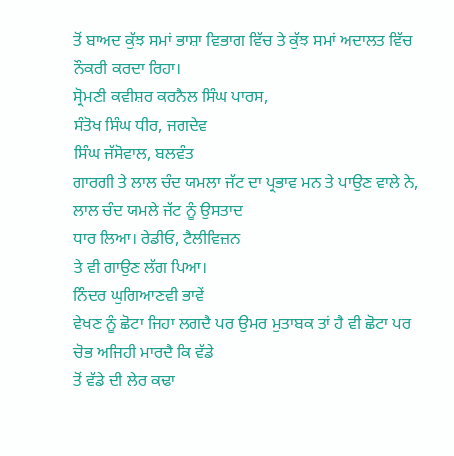ਤੋਂ ਬਾਅਦ ਕੁੱਝ ਸਮਾਂ ਭਾਸ਼ਾ ਵਿਭਾਗ ਵਿੱਚ ਤੇ ਕੁੱਝ ਸਮਾਂ ਅਦਾਲਤ ਵਿੱਚ ਨੌਕਰੀ ਕਰਦਾ ਰਿਹਾ।
ਸ੍ਰੋਮਣੀ ਕਵੀਸ਼ਰ ਕਰਨੈਲ ਸਿੰਘ ਪਾਰਸ,
ਸੰਤੋਖ ਸਿੰਘ ਧੀਰ, ਜਗਦੇਵ
ਸਿੰਘ ਜੱਸੋਵਾਲ, ਬਲਵੰਤ
ਗਾਰਗੀ ਤੇ ਲਾਲ ਚੰਦ ਯਮਲਾ ਜੱਟ ਦਾ ਪ੍ਰਭਾਵ ਮਨ ਤੇ ਪਾਉਣ ਵਾਲੇ ਨੇ, ਲਾਲ ਚੰਦ ਯਮਲੇ ਜੱਟ ਨੂੰ ਉਸਤਾਦ
ਧਾਰ ਲਿਆ। ਰੇਡੀਓ, ਟੈਲੀਵਿਜ਼ਨ
ਤੇ ਵੀ ਗਾਉਣ ਲੱਗ ਪਿਆ।
ਨਿੰਦਰ ਘੁਗਿਆਣਵੀ ਭਾਵੇਂ
ਵੇਖਣ ਨੂੰ ਛੋਟਾ ਜਿਹਾ ਲਗਦੈ ਪਰ ਉਮਰ ਮੁਤਾਬਕ ਤਾਂ ਹੈ ਵੀ ਛੋਟਾ ਪਰ ਚੋਭ ਅਜਿਹੀ ਮਾਰਦੈ ਕਿ ਵੱਡੇ
ਤੋਂ ਵੱਡੇ ਦੀ ਲੇਰ ਕਢਾ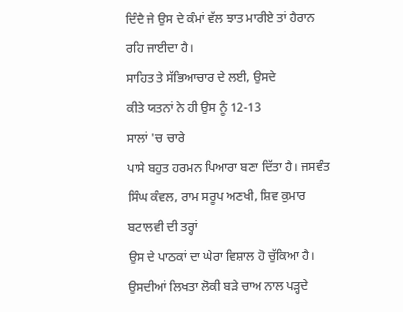ਦਿੰਦੈ ਜੇ ਉਸ ਦੇ ਕੰਮਾਂ ਵੱਲ ਝਾਤ ਮਾਰੀਏ ਤਾਂ ਹੈਰਾਨ ਰਹਿ ਜਾਈਦਾ ਹੈ।
ਸਾਹਿਤ ਤੇ ਸੱਭਿਆਚਾਰ ਦੇ ਲਈ, ਉਸਦੇ
ਕੀਤੇ ਯਤਨਾਂ ਨੇ ਹੀ ਉਸ ਨੂੰ 12-13
ਸਾਲਾਂ 'ਚ ਚਾਰੇ
ਪਾਸੇ ਬਹੁਤ ਹਰਮਨ ਪਿਆਰਾ ਬਣਾ ਦਿੱਤਾ ਹੈ। ਜਸਵੰਤ ਸਿੰਘ ਕੰਵਲ, ਰਾਮ ਸਰੂਪ ਅਣਖੀ, ਸ਼ਿਵ ਕੁਮਾਰ ਬਟਾਲਵੀ ਦੀ ਤਰ੍ਹਾਂ
ਉਸ ਦੇ ਪਾਠਕਾਂ ਦਾ ਘੇਰਾ ਵਿਸ਼ਾਲ ਹੋ ਚੁੱਕਿਆ ਹੈ। ਉਸਦੀਆਂ ਲਿਖਤਾ ਲੋਕੀ ਬੜੇ ਚਾਅ ਨਾਲ ਪੜ੍ਹਦੇ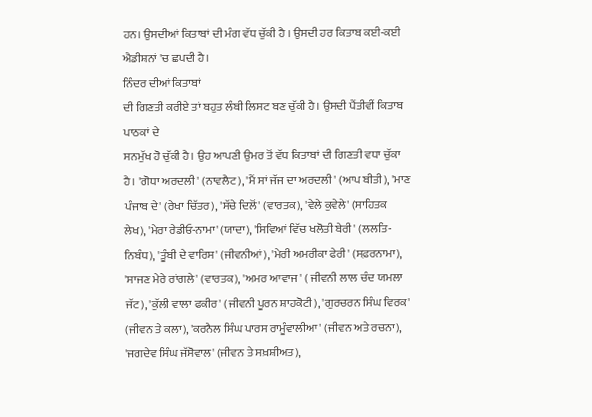ਹਨ। ਉਸਦੀਆਂ ਕਿਤਾਬਾਂ ਦੀ ਮੰਗ ਵੱਧ ਚੁੱਕੀ ਹੈ । ਉਸਦੀ ਹਰ ਕਿਤਾਬ ਕਈ-ਕਈ ਐਡੀਸ਼ਨਾਂ 'ਚ ਛਪਦੀ ਹੈ।
ਨਿੰਦਰ ਦੀਆਂ ਕਿਤਾਬਾਂ
ਦੀ ਗਿਣਤੀ ਕਰੀਏ ਤਾਂ ਬਹੁਤ ਲੰਬੀ ਲਿਸਟ ਬਣ ਚੁੱਕੀ ਹੈ। ਉਸਦੀ ਪੈਂਤੀਵੀਂ ਕਿਤਾਬ ਪਾਠਕਾਂ ਦੇ
ਸਨਮੁੱਖ ਹੋ ਚੁੱਕੀ ਹੈ। ਉਹ ਆਪਣੀ ਉਮਰ ਤੋਂ ਵੱਧ ਕਿਤਾਬਾਂ ਦੀ ਗਿਣਤੀ ਵਧਾ ਚੁੱਕਾ ਹੈ। 'ਗੋਧਾ ਅਰਦਲੀ' (ਨਾਵਲੈਟ), 'ਮੈਂ ਸਾਂ ਜੱਜ ਦਾ ਅਰਦਲੀ' (ਆਪ ਬੀਤੀ), 'ਮਾਣ ਪੰਜਾਬ ਦੇ' (ਰੇਖਾ ਚਿੱਤਰ), 'ਸੱਚੇ ਦਿਲੋਂ' (ਵਾਰਤਕ), 'ਵੇਲੇ ਕੁਵੇਲੇ' (ਸਾਹਿਤਕ ਲੇਖ), 'ਮੇਰਾ ਰੇਡੀਓ-ਨਾਮਾ' (ਯਾਦਾ), 'ਸਿਵਿਆਂ ਵਿੱਚ ਖਲੋਤੀ ਬੇਰੀ' (ਲਲਤਿ-ਨਿਬੰਧ), 'ਤੂੰਬੀ ਦੇ ਵਾਰਿਸ' (ਜੀਵਨੀਆਂ), 'ਮੇਰੀ ਅਮਰੀਕਾ ਫੇਰੀ' (ਸਫ਼ਰਨਾਮਾ), 'ਸਾਜਣ ਮੇਰੇ ਰਾਂਗਲੇ' (ਵਾਰਤਕ), 'ਅਮਰ ਆਵਾਜ' ( ਜੀਵਨੀ ਲਾਲ ਚੰਦ ਯਮਲਾ ਜੱਟ), 'ਕੁੱਲੀ ਵਾਲਾ ਫਕੀਰ' (ਜੀਵਨੀ ਪੂਰਨ ਸ਼ਾਹਕੋਟੀ), 'ਗੁਰਚਰਨ ਸਿੰਘ ਵਿਰਕ' (ਜੀਵਨ ਤੇ ਕਲਾ), 'ਕਰਨੈਲ ਸਿੰਘ ਪਾਰਸ ਰਾਮੂੰਵਾਲੀਆ' (ਜੀਵਨ ਅਤੇ ਰਚਨਾ), 'ਜਗਦੇਵ ਸਿੰਘ ਜੱਸੋਵਾਲ' (ਜੀਵਨ ਤੇ ਸਖ਼ਸ਼ੀਅਤ),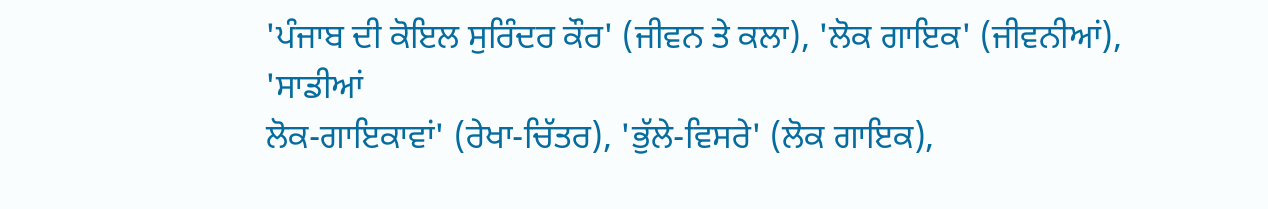'ਪੰਜਾਬ ਦੀ ਕੋਇਲ ਸੁਰਿੰਦਰ ਕੌਰ' (ਜੀਵਨ ਤੇ ਕਲਾ), 'ਲੋਕ ਗਾਇਕ' (ਜੀਵਨੀਆਂ), 'ਸਾਡੀਆਂ
ਲੋਕ-ਗਾਇਕਾਵਾਂ' (ਰੇਖਾ-ਚਿੱਤਰ), 'ਭੁੱਲੇ-ਵਿਸਰੇ' (ਲੋਕ ਗਾਇਕ),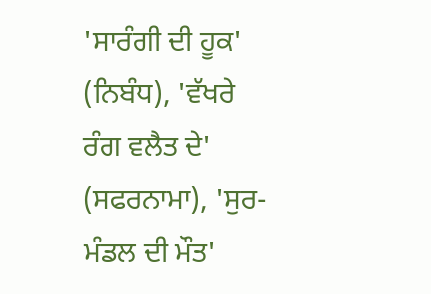'ਸਾਰੰਗੀ ਦੀ ਹੂਕ' (ਨਿਬੰਧ), 'ਵੱਖਰੇ ਰੰਗ ਵਲੈਤ ਦੇ' (ਸਫਰਨਾਮਾ), 'ਸੁਰ-ਮੰਡਲ ਦੀ ਮੌਤ'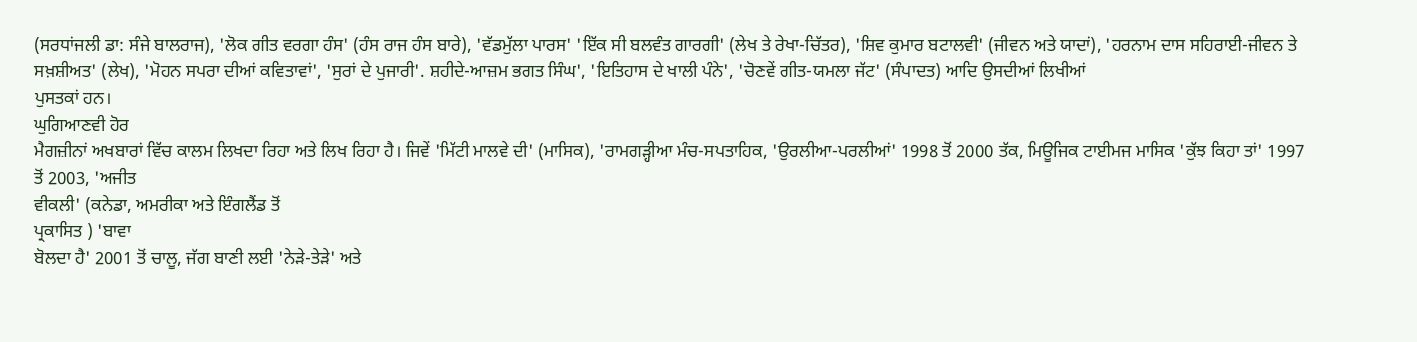(ਸਰਧਾਂਜਲੀ ਡਾ: ਸੰਜੇ ਬਾਲਰਾਜ), 'ਲੋਕ ਗੀਤ ਵਰਗਾ ਹੰਸ' (ਹੰਸ ਰਾਜ ਹੰਸ ਬਾਰੇ), 'ਵੱਡਮੁੱਲਾ ਪਾਰਸ' 'ਇੱਕ ਸੀ ਬਲਵੰਤ ਗਾਰਗੀ' (ਲੇਖ ਤੇ ਰੇਖਾ-ਚਿੱਤਰ), 'ਸ਼ਿਵ ਕੁਮਾਰ ਬਟਾਲਵੀ' (ਜੀਵਨ ਅਤੇ ਯਾਦਾਂ), 'ਹਰਨਾਮ ਦਾਸ ਸਹਿਰਾਈ-ਜੀਵਨ ਤੇ
ਸਖ਼ਸ਼ੀਅਤ' (ਲੇਖ), 'ਮੋਹਨ ਸਪਰਾ ਦੀਆਂ ਕਵਿਤਾਵਾਂ', 'ਸੁਰਾਂ ਦੇ ਪੁਜਾਰੀ'. ਸ਼ਹੀਦੇ-ਆਜ਼ਮ ਭਗਤ ਸਿੰਘ', 'ਇਤਿਹਾਸ ਦੇ ਖਾਲੀ ਪੰਨੇ', 'ਚੋਣਵੇਂ ਗੀਤ-ਯਮਲਾ ਜੱਟ' (ਸੰਪਾਦਤ) ਆਦਿ ਉਸਦੀਆਂ ਲਿਖੀਆਂ
ਪੁਸਤਕਾਂ ਹਨ।
ਘੁਗਿਆਣਵੀ ਹੋਰ
ਮੈਗਜ਼ੀਨਾਂ ਅਖਬਾਰਾਂ ਵਿੱਚ ਕਾਲਮ ਲਿਖਦਾ ਰਿਹਾ ਅਤੇ ਲਿਖ ਰਿਹਾ ਹੈ। ਜਿਵੇਂ 'ਮਿੱਟੀ ਮਾਲਵੇ ਦੀ' (ਮਾਸਿਕ), 'ਰਾਮਗੜ੍ਹੀਆ ਮੰਚ-ਸਪਤਾਹਿਕ, 'ਉਰਲੀਆ-ਪਰਲੀਆਂ' 1998 ਤੋਂ 2000 ਤੱਕ, ਮਿਊਜਿਕ ਟਾਈਮਜ ਮਾਸਿਕ 'ਕੁੱਝ ਕਿਹਾ ਤਾਂ' 1997 ਤੋਂ 2003, 'ਅਜੀਤ
ਵੀਕਲੀ' (ਕਨੇਡਾ, ਅਮਰੀਕਾ ਅਤੇ ਇੰਗਲੈਂਡ ਤੋਂ
ਪ੍ਰਕਾਸਿਤ ) 'ਬਾਵਾ
ਬੋਲਦਾ ਹੈ' 2001 ਤੋਂ ਚਾਲੂ, ਜੱਗ ਬਾਣੀ ਲਈ 'ਨੇੜੇ-ਤੇੜੇ' ਅਤੇ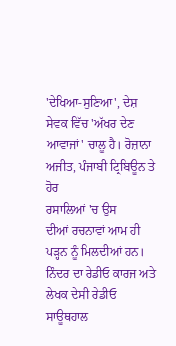'ਦੇਖਿਆ-ਸੁਣਿਆ', ਦੇਸ਼ ਸੇਵਕ ਵਿੱਚ 'ਅੱਖਰ ਦੇਣ ਆਵਾਜਾਂ' ਚਾਲੂ ਹੈ। ਰੋਜ਼ਾਨਾ ਅਜੀਤ, ਪੰਜਾਬੀ ਟ੍ਰਿਬਿਊਨ ਤੇ ਹੋਰ
ਰਸਾਲਿਆਂ 'ਚ ਉਸ
ਦੀਆਂ ਰਚਨਾਵਾਂ ਆਮ ਹੀ ਪੜ੍ਹਨ ਨੂੰ ਮਿਲਦੀਆਂ ਹਨ। ਨਿੰਦਰ ਦਾ ਰੇਡੀਓ ਕਾਰਜ ਅਤੇ ਲੇਖਕ ਦੇਸੀ ਰੇਡੀਓ ਸਾਊਥਹਾਲ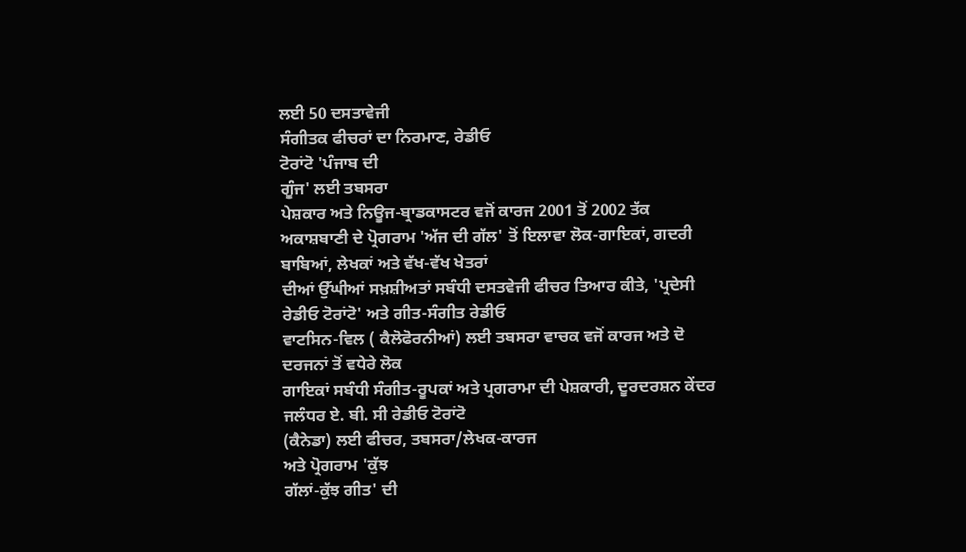ਲਈ 50 ਦਸਤਾਵੇਜੀ
ਸੰਗੀਤਕ ਫੀਚਰਾਂ ਦਾ ਨਿਰਮਾਣ, ਰੇਡੀਓ
ਟੋਰਾਂਟੋ 'ਪੰਜਾਬ ਦੀ
ਗੂੰਜ' ਲਈ ਤਬਸਰਾ
ਪੇਸ਼ਕਾਰ ਅਤੇ ਨਿਊਜ-ਬ੍ਰਾਡਕਾਸਟਰ ਵਜੋਂ ਕਾਰਜ 2001 ਤੋਂ 2002 ਤੱਕ ਅਕਾਸ਼ਬਾਣੀ ਦੇ ਪ੍ਰੋਗਰਾਮ 'ਅੱਜ ਦੀ ਗੱਲ' ਤੋਂ ਇਲਾਵਾ ਲੋਕ-ਗਾਇਕਾਂ, ਗਦਰੀ ਬਾਬਿਆਂ, ਲੇਖਕਾਂ ਅਤੇ ਵੱਖ-ਵੱਖ ਖੇਤਰਾਂ
ਦੀਆਂ ਉੱਘੀਆਂ ਸਖ਼ਸ਼ੀਅਤਾਂ ਸਬੰਧੀ ਦਸਤਵੇਜੀ ਫੀਚਰ ਤਿਆਰ ਕੀਤੇ, 'ਪ੍ਰਦੇਸੀ ਰੇਡੀਓ ਟੋਰਾਂਟੋ' ਅਤੇ ਗੀਤ-ਸੰਗੀਤ ਰੇਡੀਓ
ਵਾਟਸਿਨ-ਵਿਲ ( ਕੈਲੋਫੋਰਨੀਆਂ) ਲਈ ਤਬਸਰਾ ਵਾਚਕ ਵਜੋਂ ਕਾਰਜ ਅਤੇ ਦੋ ਦਰਜਨਾਂ ਤੋਂ ਵਧੇਰੇ ਲੋਕ
ਗਾਇਕਾਂ ਸਬੰਧੀ ਸੰਗੀਤ-ਰੂਪਕਾਂ ਅਤੇ ਪ੍ਰਗਰਾਮਾ ਦੀ ਪੇਸ਼ਕਾਰੀ, ਦੂਰਦਰਸ਼ਨ ਕੇਂਦਰ ਜਲੰਧਰ ਏ. ਬੀ. ਸੀ ਰੇਡੀਓ ਟੋਰਾਂਟੋ
(ਕੈਨੇਡਾ) ਲਈ ਫੀਚਰ, ਤਬਸਰਾ/ਲੇਖਕ-ਕਾਰਜ
ਅਤੇ ਪ੍ਰੋਗਰਾਮ 'ਕੁੱਝ
ਗੱਲਾਂ-ਕੁੱਝ ਗੀਤ' ਦੀ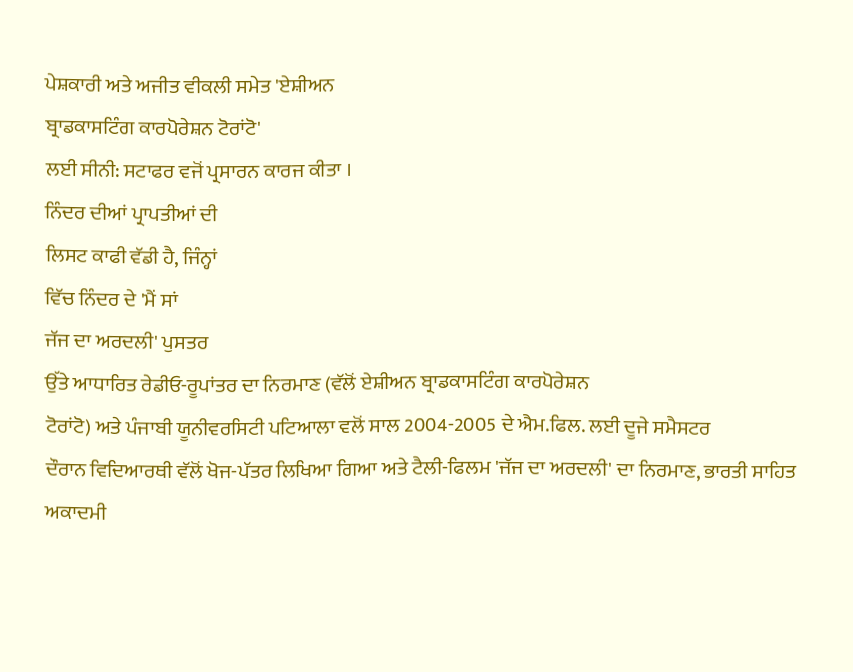ਪੇਸ਼ਕਾਰੀ ਅਤੇ ਅਜੀਤ ਵੀਕਲੀ ਸਮੇਤ 'ਏਸ਼ੀਅਨ
ਬ੍ਰਾਡਕਾਸਟਿੰਗ ਕਾਰਪੋਰੇਸ਼ਨ ਟੋਰਾਂਟੋ'
ਲਈ ਸੀਨੀ: ਸਟਾਫਰ ਵਜੋਂ ਪ੍ਰਸਾਰਨ ਕਾਰਜ ਕੀਤਾ ।
ਨਿੰਦਰ ਦੀਆਂ ਪ੍ਰਾਪਤੀਆਂ ਦੀ
ਲਿਸਟ ਕਾਫੀ ਵੱਡੀ ਹੈ, ਜਿੰਨ੍ਹਾਂ
ਵਿੱਚ ਨਿੰਦਰ ਦੇ 'ਮੈਂ ਸਾਂ
ਜੱਜ ਦਾ ਅਰਦਲੀ' ਪੁਸਤਰ
ਉੱਤੇ ਆਧਾਰਿਤ ਰੇਡੀਓ-ਰੂਪਾਂਤਰ ਦਾ ਨਿਰਮਾਣ (ਵੱਲੋਂ ਏਸ਼ੀਅਨ ਬ੍ਰਾਡਕਾਸਟਿੰਗ ਕਾਰਪੋਰੇਸ਼ਨ
ਟੋਰਾਂਟੋ) ਅਤੇ ਪੰਜਾਬੀ ਯੂਨੀਵਰਸਿਟੀ ਪਟਿਆਲਾ ਵਲੋਂ ਸਾਲ 2004-2005 ਦੇ ਐਮ.ਫਿਲ. ਲਈ ਦੂਜੇ ਸਮੈਸਟਰ
ਦੌਰਾਨ ਵਿਦਿਆਰਥੀ ਵੱਲੋਂ ਖੋਜ-ਪੱਤਰ ਲਿਖਿਆ ਗਿਆ ਅਤੇ ਟੈਲੀ-ਫਿਲਮ 'ਜੱਜ ਦਾ ਅਰਦਲੀ' ਦਾ ਨਿਰਮਾਣ, ਭਾਰਤੀ ਸਾਹਿਤ ਅਕਾਦਮੀ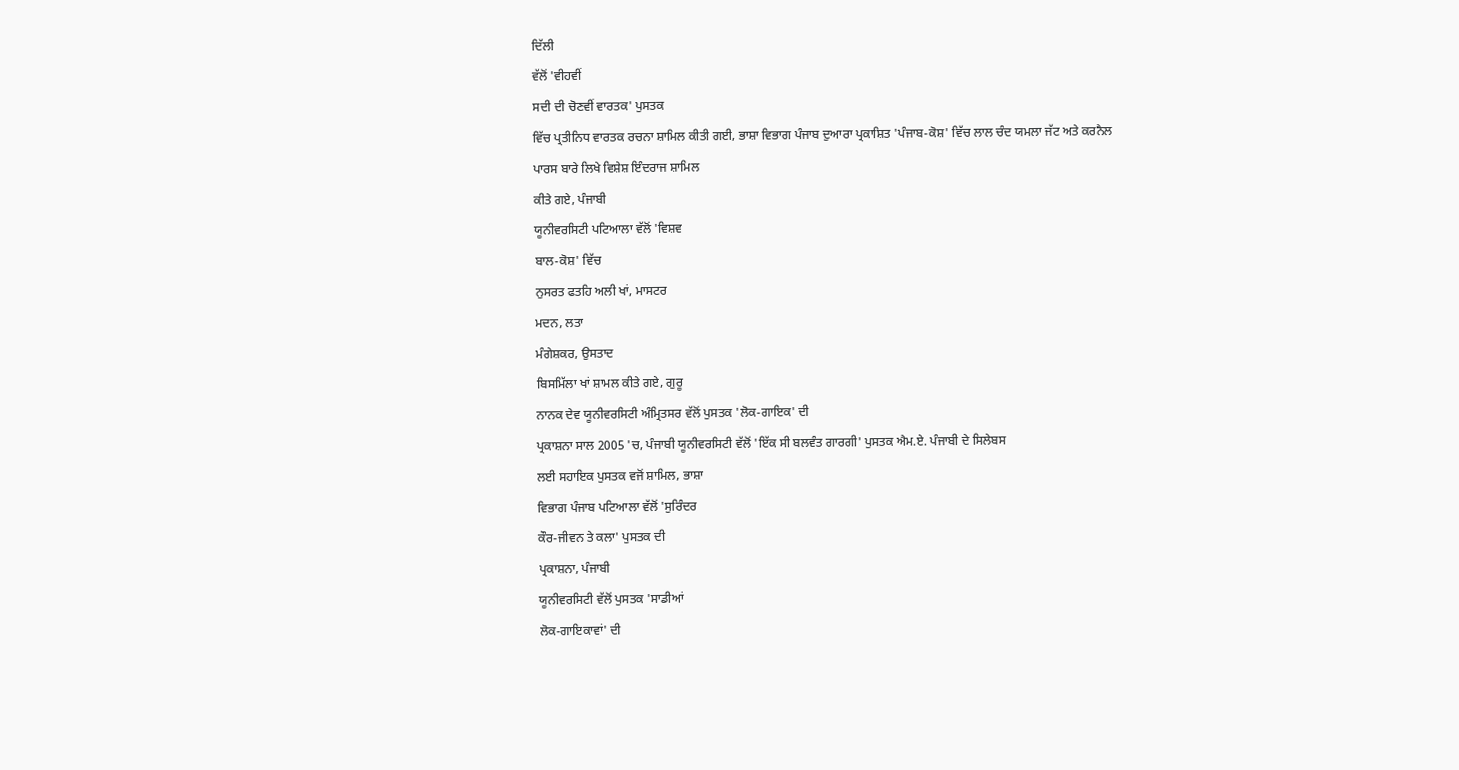ਦਿੱਲੀ
ਵੱਲੋਂ 'ਵੀਹਵੀਂ
ਸਦੀ ਦੀ ਚੋਣਵੀਂ ਵਾਰਤਕ' ਪੁਸਤਕ
ਵਿੱਚ ਪ੍ਰਤੀਨਿਧ ਵਾਰਤਕ ਰਚਨਾ ਸ਼ਾਮਿਲ ਕੀਤੀ ਗਈ, ਭਾਸ਼ਾ ਵਿਭਾਗ ਪੰਜਾਬ ਦੁਆਰਾ ਪ੍ਰਕਾਸ਼ਿਤ 'ਪੰਜਾਬ-ਕੋਸ਼' ਵਿੱਚ ਲਾਲ ਚੰਦ ਯਮਲਾ ਜੱਟ ਅਤੇ ਕਰਨੈਲ ਪਾਰਸ ਬਾਰੇ ਲਿਖੇ ਵਿਸ਼ੇਸ਼ ਇੰਦਰਾਜ ਸ਼ਾਮਿਲ
ਕੀਤੇ ਗਏ, ਪੰਜਾਬੀ
ਯੂਨੀਵਰਸਿਟੀ ਪਟਿਆਲਾ ਵੱਲੋਂ 'ਵਿਸ਼ਵ
ਬਾਲ-ਕੋਸ਼' ਵਿੱਚ
ਨੁਸਰਤ ਫਤਹਿ ਅਲੀ ਖਾਂ, ਮਾਸਟਰ
ਮਦਨ, ਲਤਾ
ਮੰਗੇਸ਼ਕਰ, ਉਸਤਾਦ
ਬਿਸਮਿੱਲਾ ਖਾਂ ਸ਼ਾਮਲ ਕੀਤੇ ਗਏ, ਗੁਰੂ
ਨਾਨਕ ਦੇਵ ਯੂਨੀਵਰਸਿਟੀ ਅੰਮ੍ਰਿਤਸਰ ਵੱਲੋਂ ਪੁਸਤਕ 'ਲੋਕ-ਗਾਇਕ' ਦੀ
ਪ੍ਰਕਾਸ਼ਨਾ ਸਾਲ 2005 'ਚ, ਪੰਜਾਬੀ ਯੂਨੀਵਰਸਿਟੀ ਵੱਲੋਂ 'ਇੱਕ ਸੀ ਬਲਵੰਤ ਗਾਰਗੀ' ਪੁਸਤਕ ਐਮ.ਏ. ਪੰਜਾਬੀ ਦੇ ਸਿਲੇਬਸ
ਲਈ ਸਹਾਇਕ ਪੁਸਤਕ ਵਜੋਂ ਸ਼ਾਮਿਲ, ਭਾਸ਼ਾ
ਵਿਭਾਗ ਪੰਜਾਬ ਪਟਿਆਲਾ ਵੱਲੋਂ 'ਸੁਰਿੰਦਰ
ਕੌਰ-ਜੀਵਨ ਤੇ ਕਲਾ' ਪੁਸਤਕ ਦੀ
ਪ੍ਰਕਾਸ਼ਨਾ, ਪੰਜਾਬੀ
ਯੂਨੀਵਰਸਿਟੀ ਵੱਲੋਂ ਪੁਸਤਕ 'ਸਾਡੀਆਂ
ਲੋਕ-ਗਾਇਕਾਵਾਂ' ਦੀ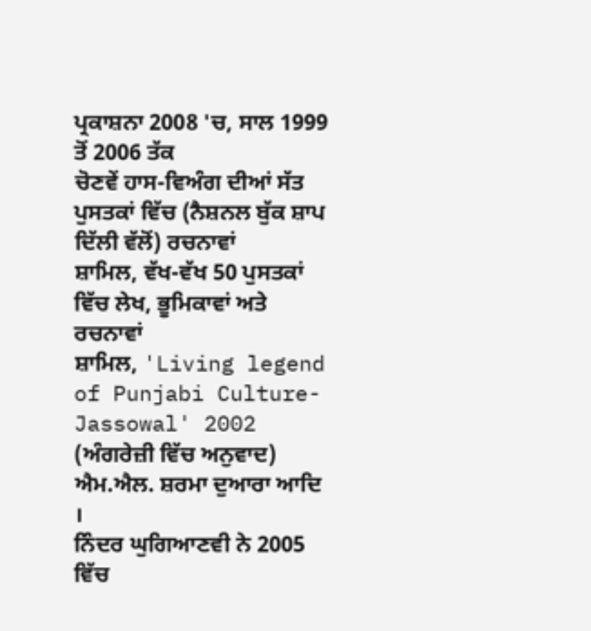ਪ੍ਰਕਾਸ਼ਨਾ 2008 'ਚ, ਸਾਲ 1999 ਤੋਂ 2006 ਤੱਕ
ਚੋਣਵੇਂ ਹਾਸ-ਵਿਅੰਗ ਦੀਆਂ ਸੱਤ ਪੁਸਤਕਾਂ ਵਿੱਚ (ਨੈਸ਼ਨਲ ਬੁੱਕ ਸ਼ਾਪ ਦਿੱਲੀ ਵੱਲੋਂ) ਰਚਨਾਵਾਂ
ਸ਼ਾਮਿਲ, ਵੱਖ-ਵੱਖ 50 ਪੁਸਤਕਾਂ ਵਿੱਚ ਲੇਖ, ਭੂਮਿਕਾਵਾਂ ਅਤੇ ਰਚਨਾਵਾਂ
ਸ਼ਾਮਿਲ, 'Living legend of Punjabi Culture-Jassowal' 2002 (ਅੰਗਰੇਜ਼ੀ ਵਿੱਚ ਅਨੁਵਾਦ) ਐਮ.ਐਲ. ਸ਼ਰਮਾ ਦੁਆਰਾ ਆਦਿ ।
ਨਿੰਦਰ ਘੁਗਿਆਣਵੀ ਨੇ 2005 ਵਿੱਚ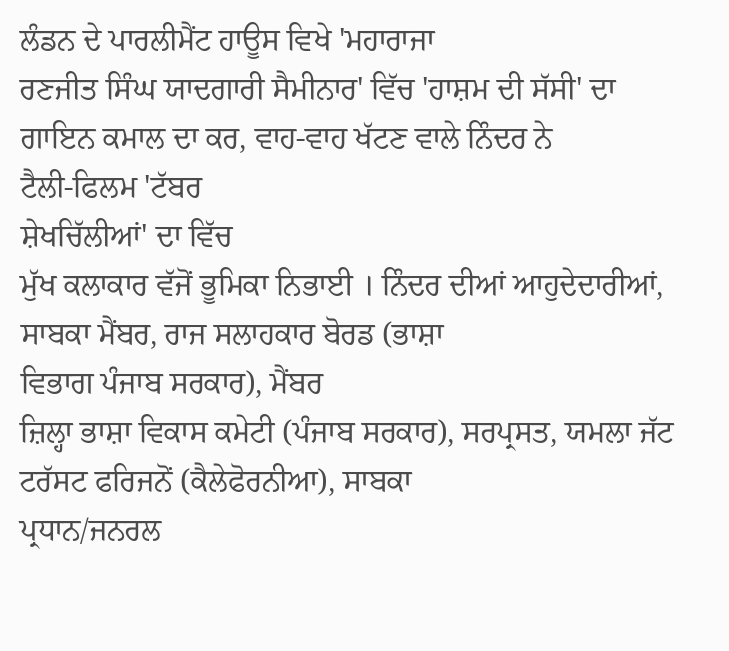ਲੰਡਨ ਦੇ ਪਾਰਲੀਮੈਂਟ ਹਾਊਸ ਵਿਖੇ 'ਮਹਾਰਾਜਾ
ਰਣਜੀਤ ਸਿੰਘ ਯਾਦਗਾਰੀ ਸੈਮੀਨਾਰ' ਵਿੱਚ 'ਹਾਸ਼ਮ ਦੀ ਸੱਸੀ' ਦਾ ਗਾਇਨ ਕਮਾਲ ਦਾ ਕਰ, ਵਾਹ-ਵਾਹ ਖੱਟਣ ਵਾਲੇ ਨਿੰਦਰ ਨੇ
ਟੈਲੀ-ਫਿਲਮ 'ਟੱਬਰ
ਸ਼ੇਖਚਿੱਲੀਆਂ' ਦਾ ਵਿੱਚ
ਮੁੱਖ ਕਲਾਕਾਰ ਵੱਜੋਂ ਭੂਮਿਕਾ ਨਿਭਾਈ । ਨਿੰਦਰ ਦੀਆਂ ਆਹੁਦੇਦਾਰੀਆਂ, ਸਾਬਕਾ ਮੈਂਬਰ, ਰਾਜ ਸਲਾਹਕਾਰ ਬੋਰਡ (ਭਾਸ਼ਾ
ਵਿਭਾਗ ਪੰਜਾਬ ਸਰਕਾਰ), ਮੈਂਬਰ
ਜ਼ਿਲ੍ਹਾ ਭਾਸ਼ਾ ਵਿਕਾਸ ਕਮੇਟੀ (ਪੰਜਾਬ ਸਰਕਾਰ), ਸਰਪ੍ਰਸਤ, ਯਮਲਾ ਜੱਟ
ਟਰੱਸਟ ਫਰਿਜਨੋਂ (ਕੈਲੇਫੋਰਨੀਆ), ਸਾਬਕਾ
ਪ੍ਰਧਾਨ/ਜਨਰਲ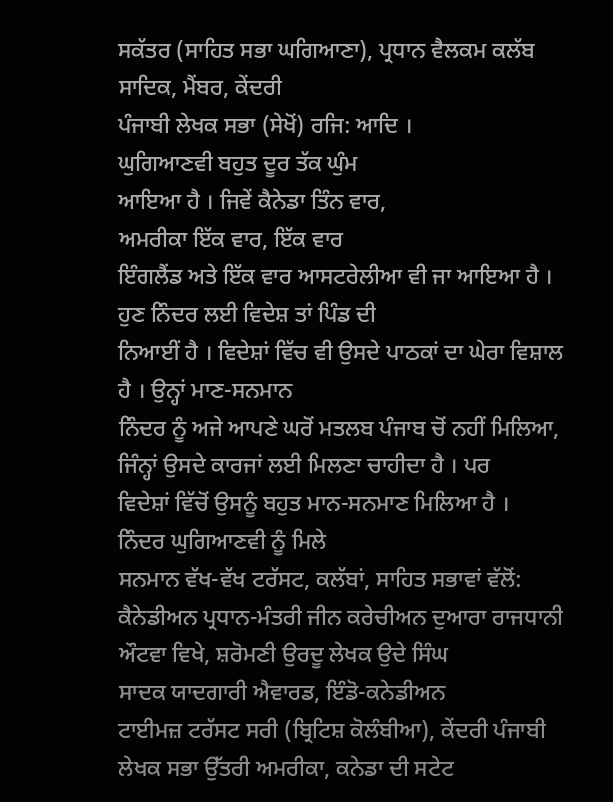ਸਕੱਤਰ (ਸਾਹਿਤ ਸਭਾ ਘਗਿਆਣਾ), ਪ੍ਰਧਾਨ ਵੈਲਕਮ ਕਲੱਬ ਸਾਦਿਕ, ਮੈਂਬਰ, ਕੇਂਦਰੀ
ਪੰਜਾਬੀ ਲੇਖਕ ਸਭਾ (ਸੇਖੋਂ) ਰਜਿ: ਆਦਿ ।
ਘੁਗਿਆਣਵੀ ਬਹੁਤ ਦੂਰ ਤੱਕ ਘੁੰਮ
ਆਇਆ ਹੈ । ਜਿਵੇਂ ਕੈਨੇਡਾ ਤਿੰਨ ਵਾਰ,
ਅਮਰੀਕਾ ਇੱਕ ਵਾਰ, ਇੱਕ ਵਾਰ
ਇੰਗਲੈਂਡ ਅਤੇ ਇੱਕ ਵਾਰ ਆਸਟਰੇਲੀਆ ਵੀ ਜਾ ਆਇਆ ਹੈ । ਹੁਣ ਨਿੰਦਰ ਲਈ ਵਿਦੇਸ਼ ਤਾਂ ਪਿੰਡ ਦੀ
ਨਿਆਈਂ ਹੈ । ਵਿਦੇਸ਼ਾਂ ਵਿੱਚ ਵੀ ਉਸਦੇ ਪਾਠਕਾਂ ਦਾ ਘੇਰਾ ਵਿਸ਼ਾਲ ਹੈ । ਉਨ੍ਹਾਂ ਮਾਣ-ਸਨਮਾਨ
ਨਿੰਦਰ ਨੂੰ ਅਜੇ ਆਪਣੇ ਘਰੋਂ ਮਤਲਬ ਪੰਜਾਬ ਚੋਂ ਨਹੀਂ ਮਿਲਿਆ, ਜਿੰਨ੍ਹਾਂ ਉਸਦੇ ਕਾਰਜਾਂ ਲਈ ਮਿਲਣਾ ਚਾਹੀਦਾ ਹੈ । ਪਰ
ਵਿਦੇਸ਼ਾਂ ਵਿੱਚੋਂ ਉਸਨੂੰ ਬਹੁਤ ਮਾਨ-ਸਨਮਾਣ ਮਿਲਿਆ ਹੈ ।
ਨਿੰਦਰ ਘੁਗਿਆਣਵੀ ਨੂੰ ਮਿਲੇ
ਸਨਮਾਨ ਵੱਖ-ਵੱਖ ਟਰੱਸਟ, ਕਲੱਬਾਂ, ਸਾਹਿਤ ਸਭਾਵਾਂ ਵੱਲੋਂ:
ਕੈਨੇਡੀਅਨ ਪ੍ਰਧਾਨ-ਮੰਤਰੀ ਜੀਨ ਕਰੇਚੀਅਨ ਦੁਆਰਾ ਰਾਜਧਾਨੀ ਔਟਵਾ ਵਿਖੇ, ਸ਼ਰੋਮਣੀ ਉਰਦੂ ਲੇਖਕ ਉਦੇ ਸਿੰਘ
ਸਾਦਕ ਯਾਦਗਾਰੀ ਐਵਾਰਡ, ਇੰਡੋ-ਕਨੇਡੀਅਨ
ਟਾਈਮਜ਼ ਟਰੱਸਟ ਸਰੀ (ਬ੍ਰਿਟਿਸ਼ ਕੋਲੰਬੀਆ), ਕੇਂਦਰੀ ਪੰਜਾਬੀ ਲੇਖਕ ਸਭਾ ਉੱਤਰੀ ਅਮਰੀਕਾ, ਕਨੇਡਾ ਦੀ ਸਟੇਟ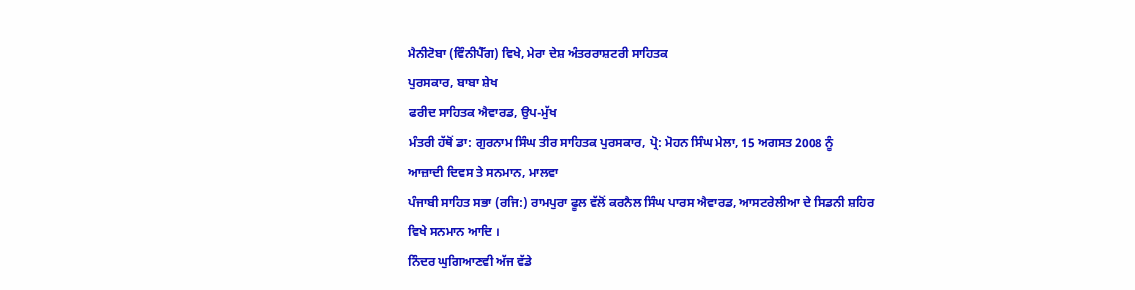ਮੈਨੀਟੋਬਾ (ਵਿੰਨੀਪੈੱਗ) ਵਿਖੇ, ਮੇਰਾ ਦੇਸ਼ ਅੰਤਰਰਾਸ਼ਟਰੀ ਸਾਹਿਤਕ
ਪੁਰਸਕਾਰ, ਬਾਬਾ ਸ਼ੇਖ
ਫਰੀਦ ਸਾਹਿਤਕ ਐਵਾਰਡ, ਉਪ-ਮੁੱਖ
ਮੰਤਰੀ ਹੱਥੋਂ ਡਾ: ਗੁਰਨਾਮ ਸਿੰਘ ਤੀਰ ਸਾਹਿਤਕ ਪੁਰਸਕਾਰ, ਪ੍ਰੋ: ਮੋਹਨ ਸਿੰਘ ਮੇਲਾ, 15 ਅਗਸਤ 2008 ਨੂੰ
ਆਜ਼ਾਦੀ ਦਿਵਸ ਤੇ ਸਨਮਾਨ, ਮਾਲਵਾ
ਪੰਜਾਬੀ ਸਾਹਿਤ ਸਭਾ (ਰਜਿ:) ਰਾਮਪੁਰਾ ਫੂਲ ਵੱਲੋਂ ਕਰਨੈਲ ਸਿੰਘ ਪਾਰਸ ਐਵਾਰਡ, ਆਸਟਰੇਲੀਆ ਦੇ ਸਿਡਨੀ ਸ਼ਹਿਰ
ਵਿਖੇ ਸਨਮਾਨ ਆਦਿ ।
ਨਿੰਦਰ ਘੁਗਿਆਣਵੀ ਅੱਜ ਵੱਡੇ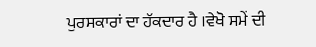ਪੁਰਸਕਾਰਾਂ ਦਾ ਹੱਕਦਾਰ ਹੈ ।ਵੇਖੋ ਸਮੇਂ ਦੀ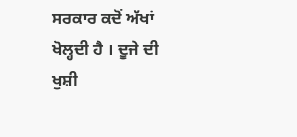ਸਰਕਾਰ ਕਦੋਂ ਅੱਖਾਂ ਖੋਲ੍ਹਦੀ ਹੈ । ਦੂਜੇ ਦੀ ਖੁਸ਼ੀ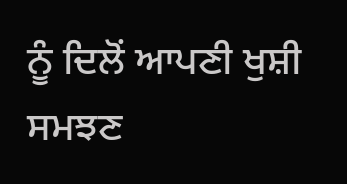ਨੂੰ ਦਿਲੋਂ ਆਪਣੀ ਖੁਸ਼ੀ ਸਮਝਣ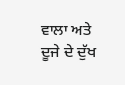ਵਾਲਾ ਅਤੇ ਦੂਜੇ ਦੇ ਦੁੱਖ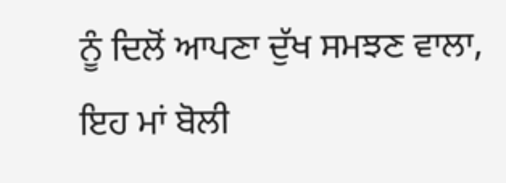ਨੂੰ ਦਿਲੋਂ ਆਪਣਾ ਦੁੱਖ ਸਮਝਣ ਵਾਲਾ, ਇਹ ਮਾਂ ਬੋਲੀ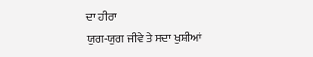ਦਾ ਹੀਰਾ
ਯੁਗ-ਯੁਗ ਜੀਵੇ ਤੇ ਸਦਾ ਖੁਸ਼ੀਆਂ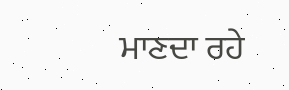ਮਾਣਦਾ ਰਹੇ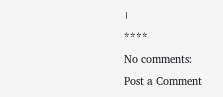।
****
No comments:
Post a Comment